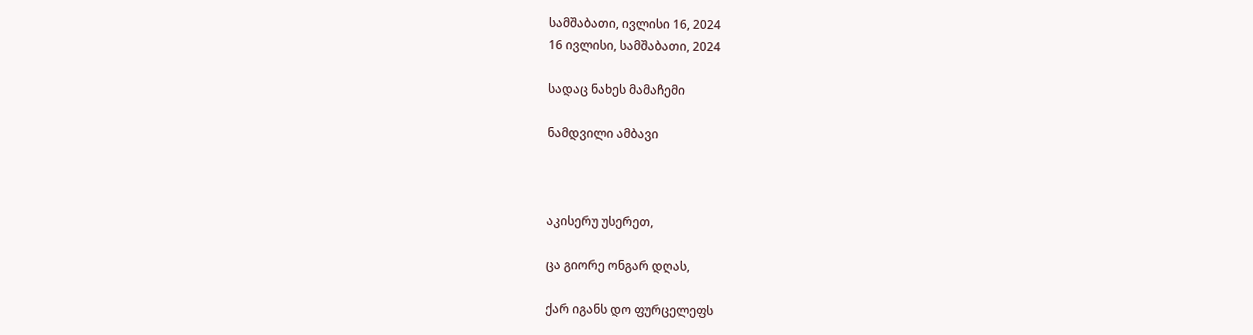სამშაბათი, ივლისი 16, 2024
16 ივლისი, სამშაბათი, 2024

სადაც ნახეს მამაჩემი

ნამდვილი ამბავი



აკისერუ უსერეთ,

ცა გიორე ონგარ დღას,

ქარ იგანს დო ფურცელეფს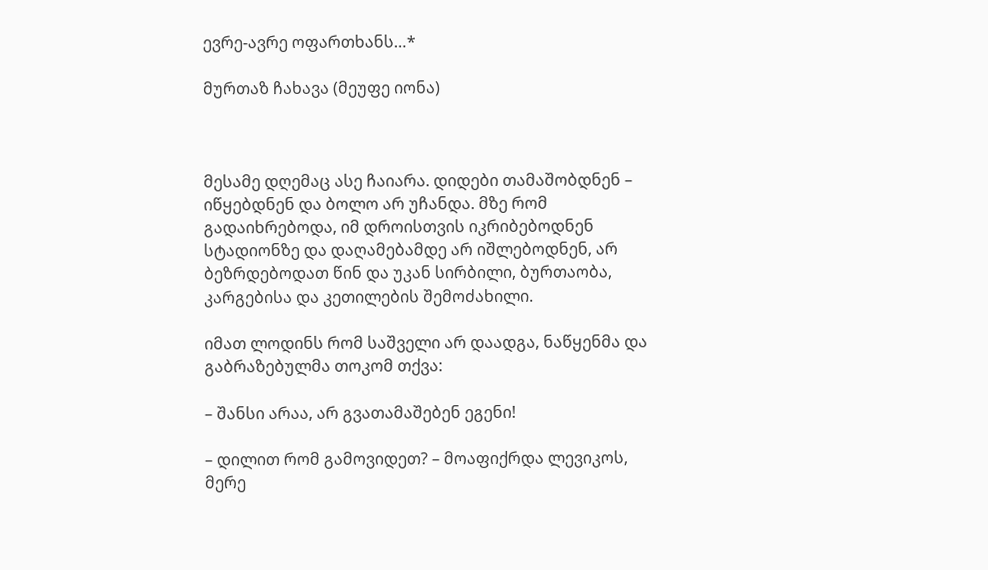ევრე-ავრე ოფართხანს…*

მურთაზ ჩახავა (მეუფე იონა)



მესამე დღემაც ასე ჩაიარა. დიდები თამაშობდნენ – იწყებდნენ და ბოლო არ უჩანდა. მზე რომ გადაიხრებოდა, იმ დროისთვის იკრიბებოდნენ სტადიონზე და დაღამებამდე არ იშლებოდნენ, არ ბეზრდებოდათ წინ და უკან სირბილი, ბურთაობა, კარგებისა და კეთილების შემოძახილი.

იმათ ლოდინს რომ საშველი არ დაადგა, ნაწყენმა და გაბრაზებულმა თოკომ თქვა:

– შანსი არაა, არ გვათამაშებენ ეგენი!

– დილით რომ გამოვიდეთ? – მოაფიქრდა ლევიკოს, მერე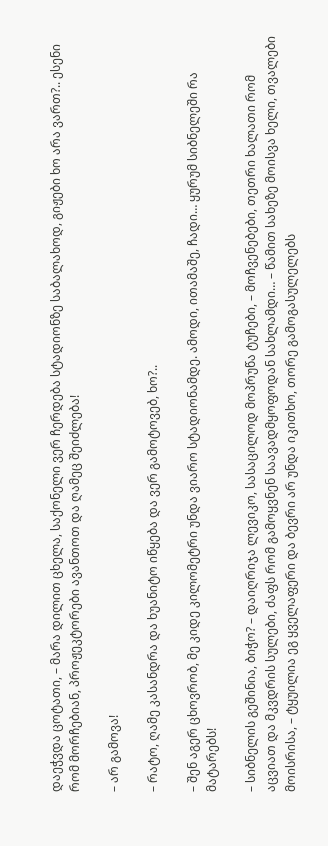დაეჭვდა ცოტათი, – მარა დილით ცხელა, საქონელი ვერ ჩერდება სტადიონზე საბალახოდ, გიჟები ხო არა ვართ?.. ესენი რომ მორჩებიან, პროჟეკტორები ავანთოთ და ღამეც შეიძლება!

– არ გამოვა!

– რატო, ღამე კასანდრა და ხუანიტო იწყება და ვერ გამოტოვებ, ხო?..

– შენ აგერ ცხოვრობ, მე კიდე კილომეტრი უნდა ვიარო სტადიონამდე. ამოდი, ითამაშე, ჩადი… ყურუმ სიბნელეში რა მატარებს!

– სიბნელის გეშინია, ბიჭო? – დაიღრიჯა ლევიკო, სასაცილოდ მოპრუწა ტუჩები, – მოჩვენებები, თეთრი ხალათი რომ აცვიათ და მკვდრის სულები, ძაფს რომ გამოყვნენ საავადმყოფოდან სახლამდი… – წამით სახეზე მოისვა ხელი, თვალები მოისრისა, – ტყუილია ეგ ყველაფერი და ბევრი არ უნდა იკითხო, თორე გამოგასულელებს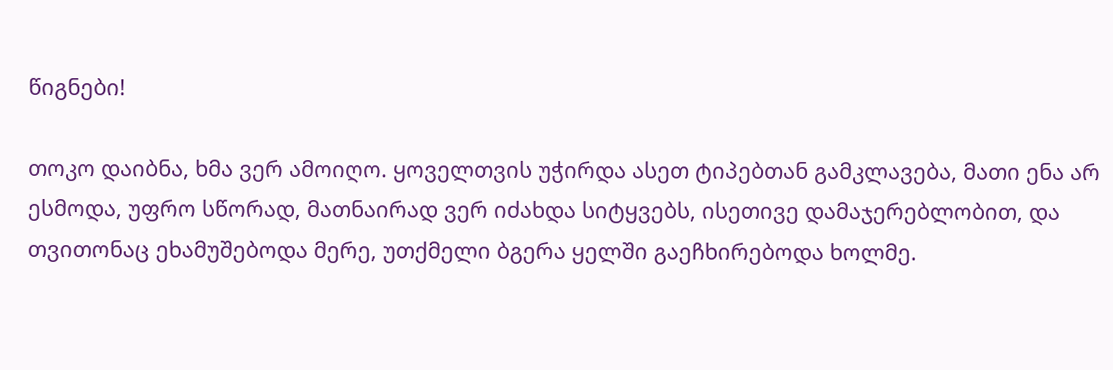წიგნები!

თოკო დაიბნა, ხმა ვერ ამოიღო. ყოველთვის უჭირდა ასეთ ტიპებთან გამკლავება, მათი ენა არ ესმოდა, უფრო სწორად, მათნაირად ვერ იძახდა სიტყვებს, ისეთივე დამაჯერებლობით, და თვითონაც ეხამუშებოდა მერე, უთქმელი ბგერა ყელში გაეჩხირებოდა ხოლმე.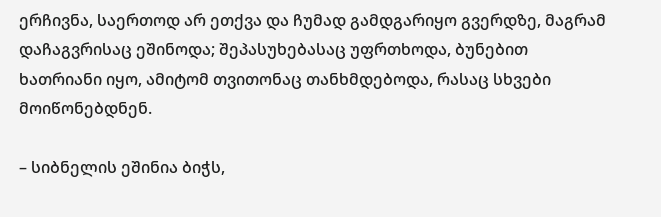ერჩივნა, საერთოდ არ ეთქვა და ჩუმად გამდგარიყო გვერდზე, მაგრამ დაჩაგვრისაც ეშინოდა; შეპასუხებასაც უფრთხოდა, ბუნებით ხათრიანი იყო, ამიტომ თვითონაც თანხმდებოდა, რასაც სხვები მოიწონებდნენ.

– სიბნელის ეშინია ბიჭს,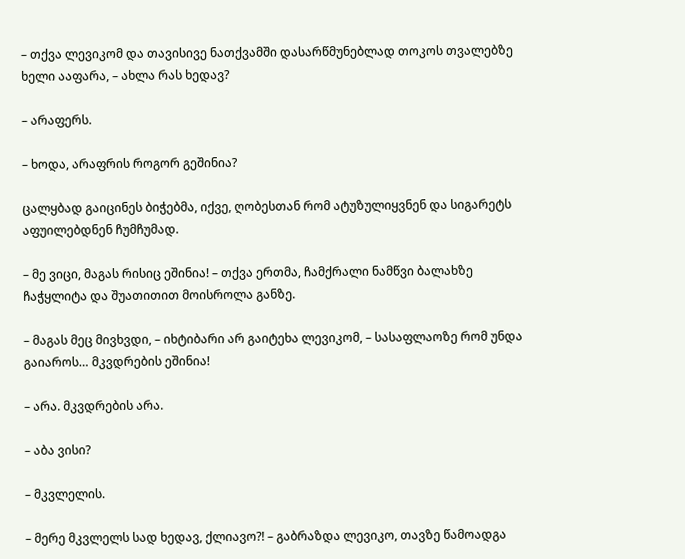– თქვა ლევიკომ და თავისივე ნათქვამში დასარწმუნებლად თოკოს თვალებზე ხელი ააფარა, – ახლა რას ხედავ?

– არაფერს.

– ხოდა, არაფრის როგორ გეშინია?

ცალყბად გაიცინეს ბიჭებმა, იქვე, ღობესთან რომ ატუზულიყვნენ და სიგარეტს აფუილებდნენ ჩუმჩუმად.

– მე ვიცი, მაგას რისიც ეშინია! – თქვა ერთმა, ჩამქრალი ნამწვი ბალახზე ჩაჭყლიტა და შუათითით მოისროლა განზე.

– მაგას მეც მივხვდი, – იხტიბარი არ გაიტეხა ლევიკომ, – სასაფლაოზე რომ უნდა გაიაროს… მკვდრების ეშინია!

– არა. მკვდრების არა.

– აბა ვისი?

– მკვლელის.

– მერე მკვლელს სად ხედავ, ქლიავო?! – გაბრაზდა ლევიკო, თავზე წამოადგა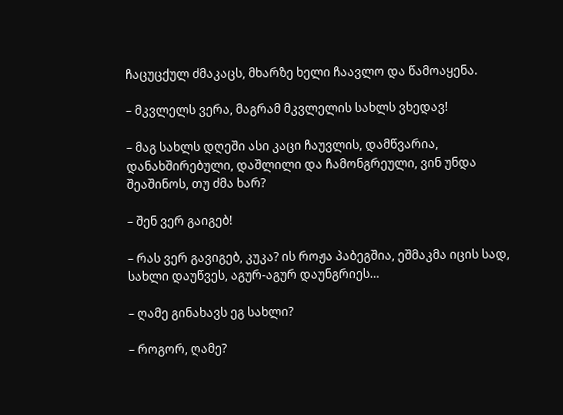ჩაცუცქულ ძმაკაცს, მხარზე ხელი ჩაავლო და წამოაყენა.

– მკვლელს ვერა, მაგრამ მკვლელის სახლს ვხედავ!

– მაგ სახლს დღეში ასი კაცი ჩაუვლის, დამწვარია, დანახშირებული, დაშლილი და ჩამონგრეული, ვინ უნდა შეაშინოს, თუ ძმა ხარ?

– შენ ვერ გაიგებ!

– რას ვერ გავიგებ, კუკა? ის როჟა პაბეგშია, ეშმაკმა იცის სად, სახლი დაუწვეს, აგურ-აგურ დაუნგრიეს…

– ღამე გინახავს ეგ სახლი?

– როგორ, ღამე?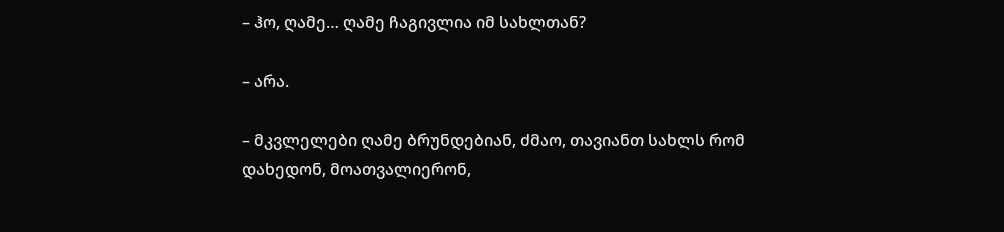– ჰო, ღამე… ღამე ჩაგივლია იმ სახლთან?

– არა.

– მკვლელები ღამე ბრუნდებიან, ძმაო, თავიანთ სახლს რომ დახედონ, მოათვალიერონ,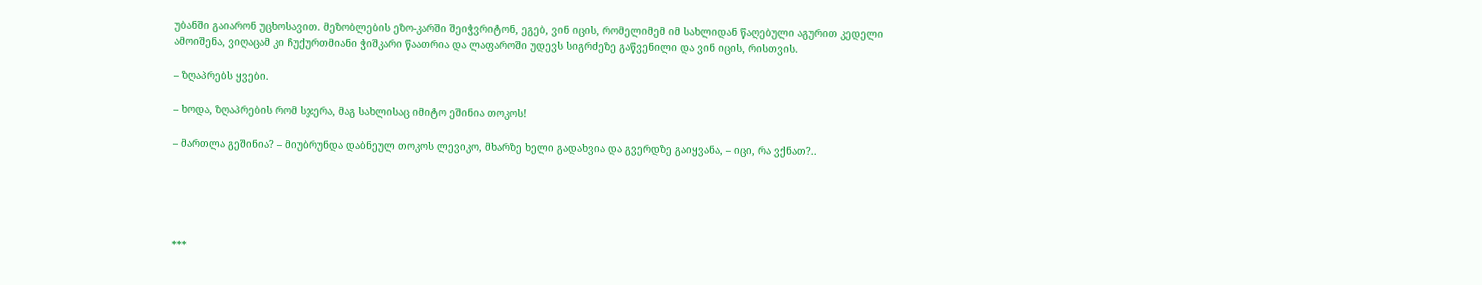უბანში გაიარონ უცხოსავით. მეზობლების ეზო-კარში შეიჭვრიტონ, ეგებ, ვინ იცის, რომელიმემ იმ სახლიდან წაღებული აგურით კედელი ამოიშენა, ვიღაცამ კი ჩუქურთმიანი ჭიშკარი წაათრია და ლაფაროში უდევს სიგრძეზე გაწვენილი და ვინ იცის, რისთვის.

– ზღაპრებს ყვები.

– ხოდა, ზღაპრების რომ სჯერა, მაგ სახლისაც იმიტო ეშინია თოკოს!

– მართლა გეშინია? – მიუბრუნდა დაბნეულ თოკოს ლევიკო, მხარზე ხელი გადახვია და გვერდზე გაიყვანა, – იცი, რა ვქნათ?..





***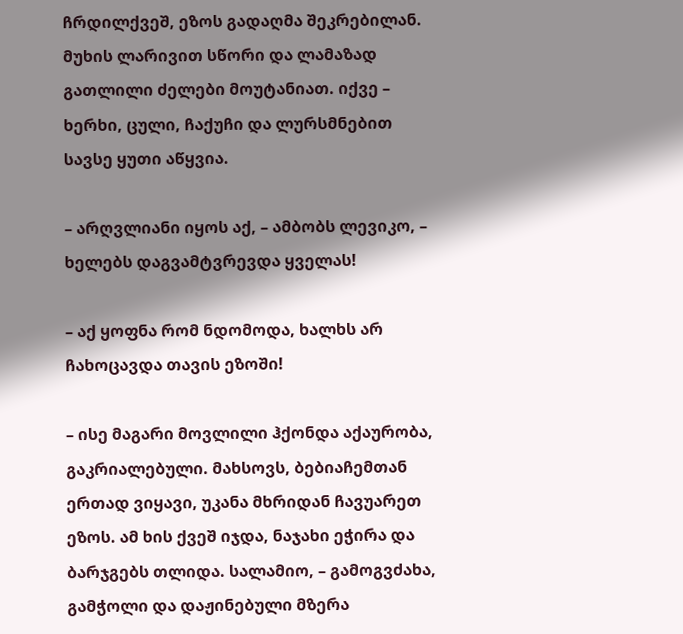ჩრდილქვეშ, ეზოს გადაღმა შეკრებილან. მუხის ლარივით სწორი და ლამაზად გათლილი ძელები მოუტანიათ. იქვე – ხერხი, ცული, ჩაქუჩი და ლურსმნებით სავსე ყუთი აწყვია.

– არღვლიანი იყოს აქ, – ამბობს ლევიკო, – ხელებს დაგვამტვრევდა ყველას!

– აქ ყოფნა რომ ნდომოდა, ხალხს არ ჩახოცავდა თავის ეზოში!

– ისე მაგარი მოვლილი ჰქონდა აქაურობა, გაკრიალებული. მახსოვს, ბებიაჩემთან ერთად ვიყავი, უკანა მხრიდან ჩავუარეთ ეზოს. ამ ხის ქვეშ იჯდა, ნაჯახი ეჭირა და ბარჯგებს თლიდა. სალამიო, – გამოგვძახა, გამჭოლი და დაჟინებული მზერა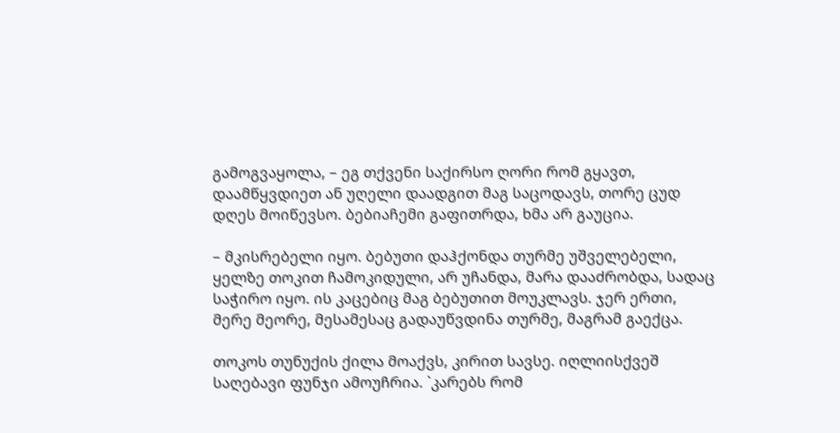გამოგვაყოლა, – ეგ თქვენი საქირსო ღორი რომ გყავთ, დაამწყვდიეთ ან უღელი დაადგით მაგ საცოდავს, თორე ცუდ დღეს მოიწევსო. ბებიაჩემი გაფითრდა, ხმა არ გაუცია.

– მკისრებელი იყო. ბებუთი დაჰქონდა თურმე უშველებელი, ყელზე თოკით ჩამოკიდული, არ უჩანდა, მარა დააძრობდა, სადაც საჭირო იყო. ის კაცებიც მაგ ბებუთით მოუკლავს. ჯერ ერთი, მერე მეორე, მესამესაც გადაუწვდინა თურმე, მაგრამ გაექცა.

თოკოს თუნუქის ქილა მოაქვს, კირით სავსე. იღლიისქვეშ საღებავი ფუნჯი ამოუჩრია. `კარებს რომ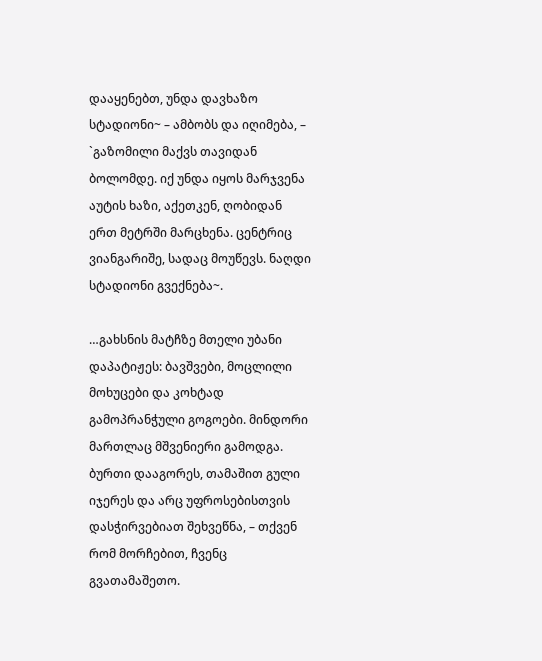დააყენებთ, უნდა დავხაზო სტადიონი~ – ამბობს და იღიმება, – `გაზომილი მაქვს თავიდან ბოლომდე. იქ უნდა იყოს მარჯვენა აუტის ხაზი, აქეთკენ, ღობიდან ერთ მეტრში მარცხენა. ცენტრიც ვიანგარიშე, სადაც მოუწევს. ნაღდი სტადიონი გვექნება~.

…გახსნის მატჩზე მთელი უბანი დაპატიჟეს: ბავშვები, მოცლილი მოხუცები და კოხტად გამოპრანჭული გოგოები. მინდორი მართლაც მშვენიერი გამოდგა. ბურთი დააგორეს, თამაშით გული იჯერეს და არც უფროსებისთვის დასჭირვებიათ შეხვეწნა, – თქვენ რომ მორჩებით, ჩვენც გვათამაშეთო.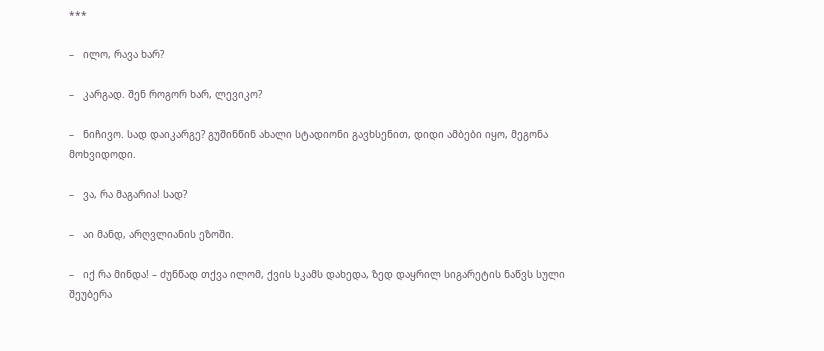***

–   ილო, რავა ხარ?

–   კარგად. შენ როგორ ხარ, ლევიკო?

–   ნიჩივო. სად დაიკარგე? გუშინწინ ახალი სტადიონი გავხსენით, დიდი ამბები იყო, მეგონა მოხვიდოდი.

–   ვა, რა მაგარია! სად?

–   აი მანდ, არღვლიანის ეზოში.

–   იქ რა მინდა! – ძუნწად თქვა ილომ, ქვის სკამს დახედა, ზედ დაყრილ სიგარეტის ნაწვს სული შეუბერა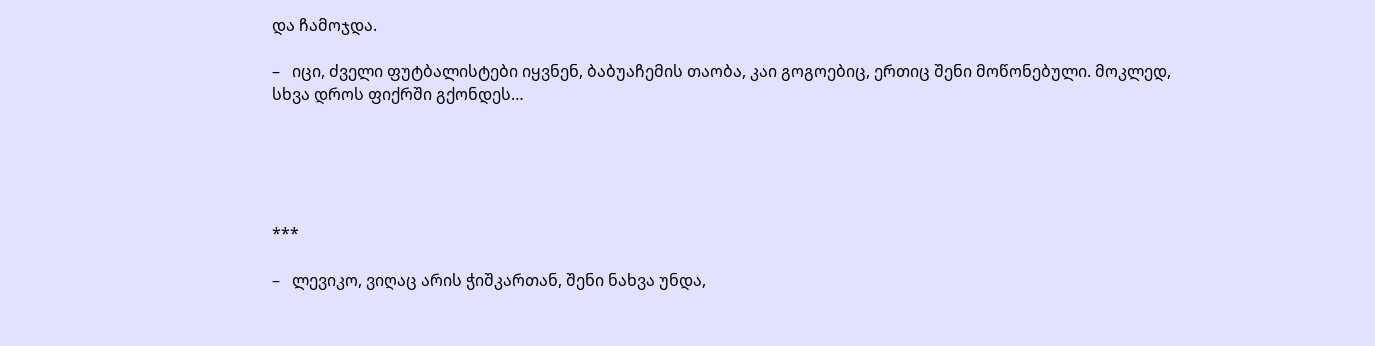და ჩამოჯდა.

–   იცი, ძველი ფუტბალისტები იყვნენ, ბაბუაჩემის თაობა, კაი გოგოებიც, ერთიც შენი მოწონებული. მოკლედ, სხვა დროს ფიქრში გქონდეს…





***

–   ლევიკო, ვიღაც არის ჭიშკართან, შენი ნახვა უნდა,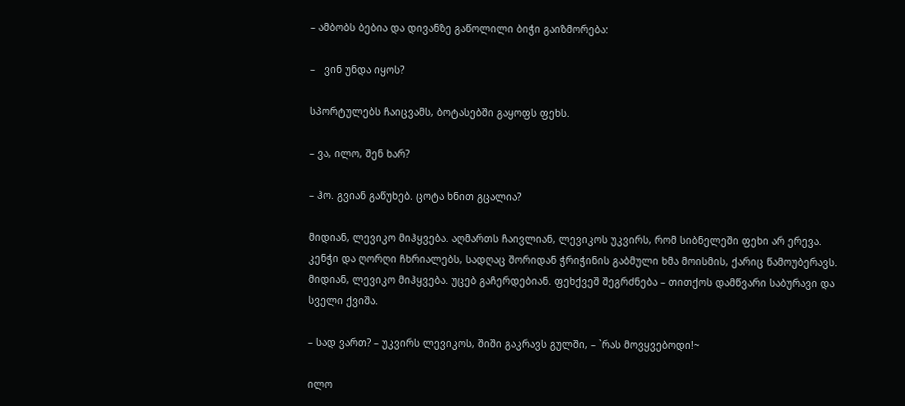– ამბობს ბებია და დივანზე გაწოლილი ბიჭი გაიზმორება:

–   ვინ უნდა იყოს?

სპორტულებს ჩაიცვამს, ბოტასებში გაყოფს ფეხს.

– ვა, ილო, შენ ხარ?

– ჰო. გვიან გაწუხებ. ცოტა ხნით გცალია?

მიდიან, ლევიკო მიჰყვება. აღმართს ჩაივლიან, ლევიკოს უკვირს, რომ სიბნელეში ფეხი არ ერევა. კენჭი და ღორღი ჩხრიალებს, სადღაც შორიდან ჭრიჭინის გაბმული ხმა მოისმის, ქარიც წამოუბერავს. მიდიან, ლევიკო მიჰყვება. უცებ გაჩერდებიან. ფეხქვეშ შეგრძნება – თითქოს დამწვარი საბურავი და სველი ქვიშა.

– სად ვართ? – უკვირს ლევიკოს, შიში გაკრავს გულში, – `რას მოვყვებოდი!~

ილო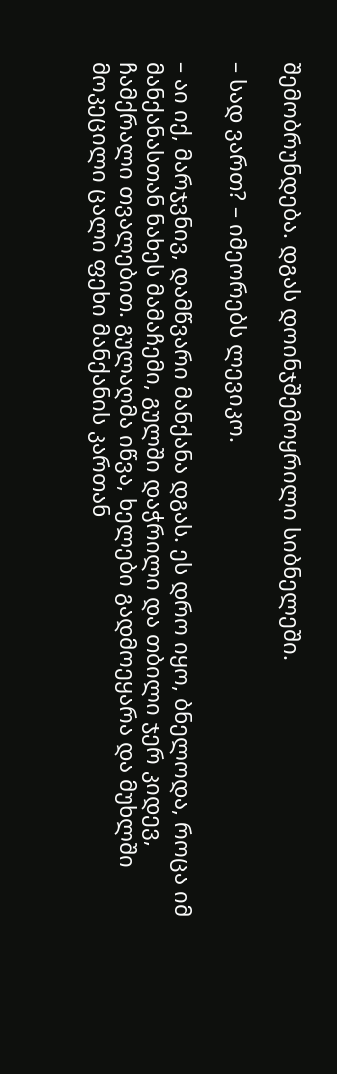შემობრუნდება. დგას დოინჯშემოყრილი სიბნელეში.

– სად ვართ? – იმეორებს ლევიკო.

– აი იქ, მარჯვნივ, დამწვარი მანქანა დგას. ეს დრო იყო, ბნელოდა, როცა იმ მანქანასთან ნახეს მამაჩემი, გულში დაჭრილი და თბილი ჯერ კიდევ, ჩამქრალი თვალებით. გულაღმა იწვა, ხელები გადმოეყარა და მუხლში მოკეცილი ცალი ფეხი მანქანის კართან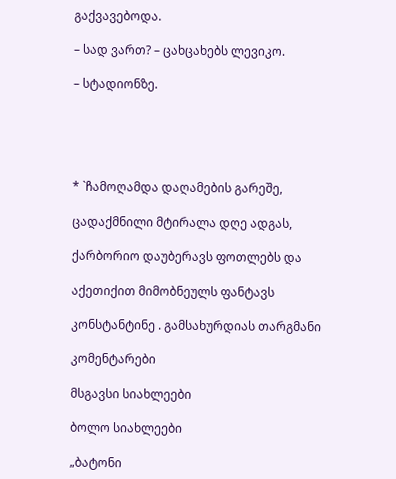გაქვავებოდა.

– სად ვართ? – ცახცახებს ლევიკო.

– სტადიონზე.





* `ჩამოღამდა დაღამების გარეშე,

ცადაქმნილი მტირალა დღე ადგას,

ქარბორიო დაუბერავს ფოთლებს და

აქეთიქით მიმობნეულს ფანტავს

კონსტანტინე . გამსახურდიას თარგმანი

კომენტარები

მსგავსი სიახლეები

ბოლო სიახლეები

„ბატონი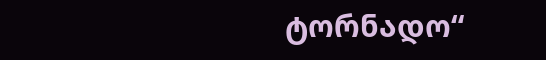ტორნადო“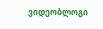ვიდეობლოგი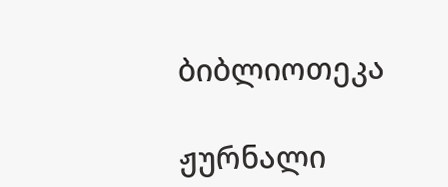ბიბლიოთეკა

ჟურნალი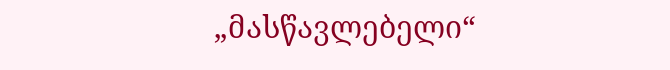„მასწავლებელი“